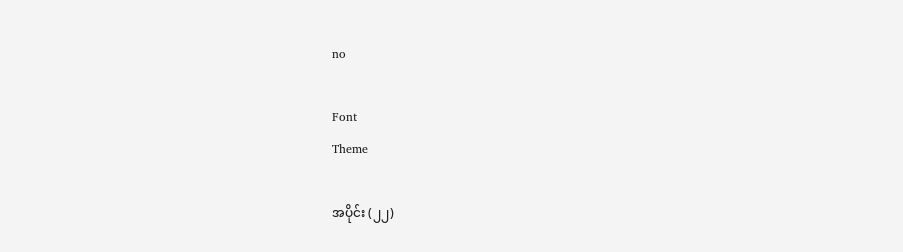no

Font
Theme

အပိုင်း (၂၂)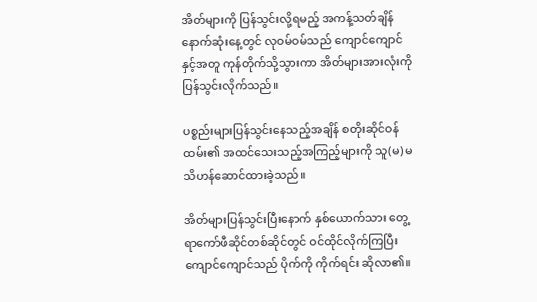အိတ်များကို ပြန်သွင်းလို့ရမည့် အကန့်သတ်ချိန် နောက်ဆုံးနေ့တွင် လုဝမ်ဝမ်သည် ကျောင်ကျောင်နှင့်အတူ ကုန်တိုက်သို့သွားကာ အိတ်များအားလုံးကို ပြန်သွင်းလိုက်သည်။

ပစ္စည်းများပြန်သွင်းနေသည့်အချိန် စတိုးဆိုင်ဝန်ထမ်း၏ အထင်သေးသည့်အကြည့်များကို သူ(မ) မသိဟန်ဆောင်ထားခဲ့သည်။

အိတ်များပြန်သွင်းပြီးနောက် နှစ်ယောက်သား တွေ့ရာကော်ဖီဆိုင်တစ်ဆိုင်တွင် ဝင်ထိုင်လိုက်ကြပြီး ကျောင်ကျောင်သည် ပိုက်ကို ကိုက်ရင်း ဆိုလာ၏။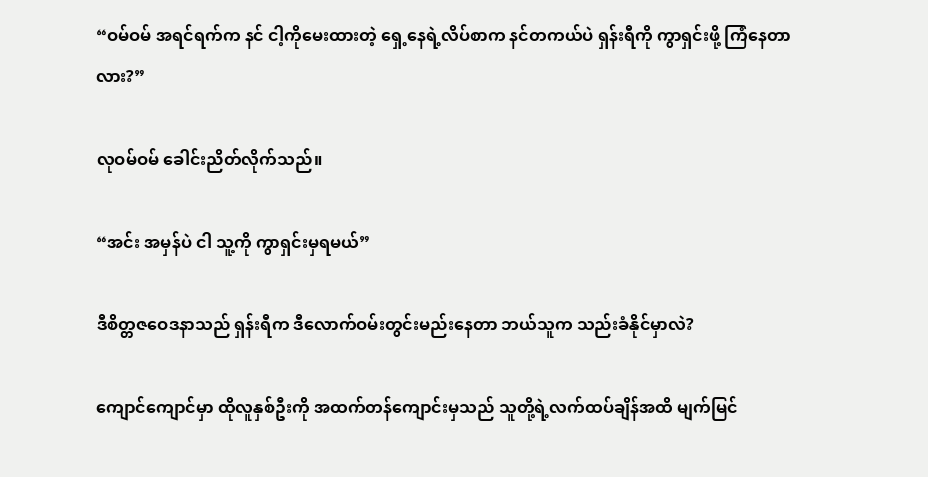“ဝမ်ဝမ် အရင်ရက်က နင် ငါ့ကိုမေးထားတဲ့ ရှေ့နေရဲ့လိပ်စာက နင်တကယ်ပဲ ရှန်းရီကို ကွာရှင်းဖို့ ကြံနေတာလား?”

လုဝမ်ဝမ် ခေါင်းညိတ်လိုက်သည်။

“အင်း အမှန်ပဲ ငါ သူ့ကို ကွာရှင်းမှရမယ်”

ဒီစိတ္တဇဝေဒနာသည် ရှန်းရီက ဒီလောက်ဝမ်းတွင်းမည်းနေတာ ဘယ်သူက သည်းခံနိုင်မှာလဲ?

ကျောင်ကျောင်မှာ ထိုလူနှစ်ဦးကို အထက်တန်ကျောင်းမှသည် သူတို့ရဲ့လက်ထပ်ချိန်အထိ မျက်မြင်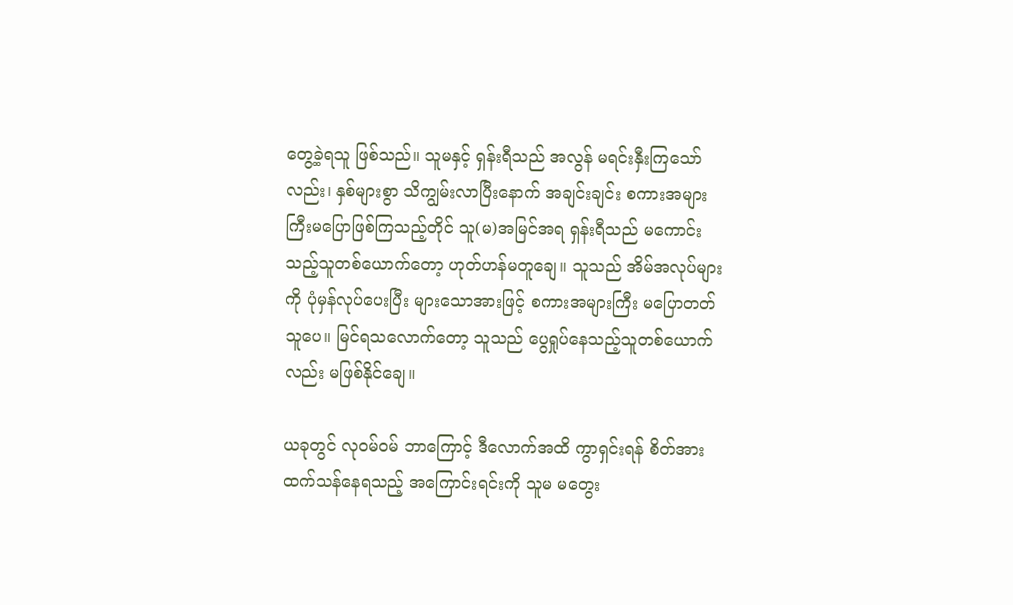တွေ့ခဲ့ရသူ ဖြစ်သည်။ သူမနှင့် ရှန်းရီသည် အလွန် မရင်းနှီးကြသော်လည်း၊ နှစ်များစွာ သိကျွမ်းလာပြီးနောက် အချင်းချင်း စကားအများကြီးမပြောဖြစ်ကြသည့်တိုင် သူ(မ)အမြင်အရ ရှန်းရီသည် မကောင်းသည့်သူတစ်ယောက်တော့ ဟုတ်ဟန်မတူချေ။ သူသည် အိမ်အလုပ်များကို ပုံမှန်လုပ်ပေးပြီး များသောအားဖြင့် စကားအများကြီး မပြောတတ်သူပေ။ မြင်ရသလောက်တော့ သူသည် ပွေရှုပ်နေသည့်သူတစ်ယောက်လည်း မဖြစ်နိုင်ချေ။

ယခုတွင် လုဝမ်ဝမ် ဘာကြောင့် ဒီလောက်အထိ ကွာရှင်းရန် စိတ်အားထက်သန်နေရသည့် အကြောင်းရင်းကို သူမ မတွေး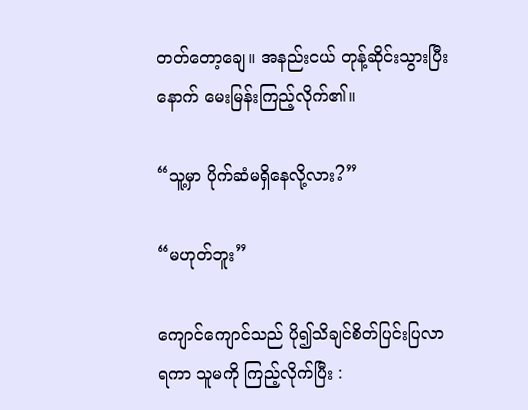တတ်တော့ချေ။ အနည်းငယ် တုန့်ဆိုင်းသွားပြီးနောက် မေးမြန်းကြည့်လိုက်၏။

“သူ့မှာ ပိုက်ဆံမရှိနေလို့လား?”

“မဟုတ်ဘူး”

ကျောင်ကျောင်သည် ပို၍သိချင်စိတ်ပြင်းပြလာရကာ သူမကို ကြည့်လိုက်ပြီး :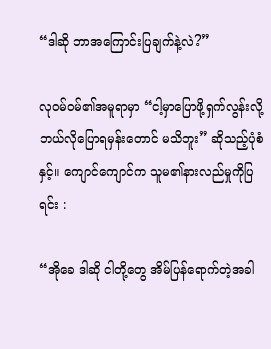“ဒါဆို ဘာအကြောင်းပြချက်နဲ့လဲ?”

လုဝမ်ဝမ်၏အမူရာမှာ “ငါ့မှာပြောဖို့ရှက်လွန်းလို့ ဘယ်လိုပြောရမှန်းတောင် မသိဘူး” ဆိုသည့်ပုံစံနှင့်။ ကျောင်ကျောင်က သူမ၏နားလည်မှုကိုပြရင်း :

“အိုခေ ဒါဆို ငါတို့တွေ အိမ်ပြန်ရောက်တဲ့အခါ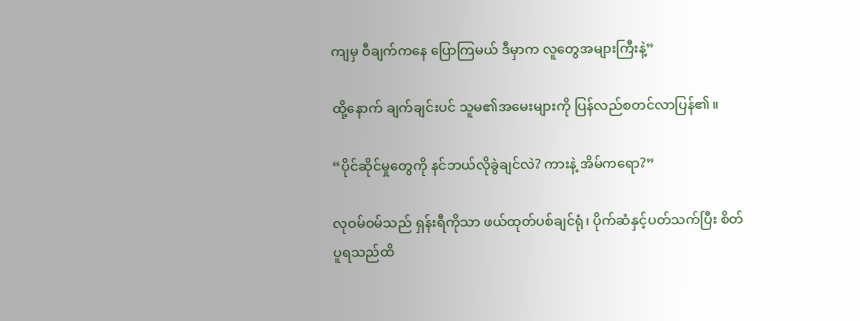ကျမှ ဝီချက်ကနေ ပြောကြမယ် ဒီမှာက လူတွေအများကြီးနဲ့”

ထို့နောက် ချက်ချင်းပင် သူမ၏အမေးများကို ပြန်လည်စတင်လာပြန်၏။

“ပိုင်ဆိုင်မှုတွေကို နင်ဘယ်လိုခွဲချင်လဲ? ကားနဲ့ အိမ်ကရော?”

လုဝမ်ဝမ်သည် ရှန်းရီကိုသာ ဖယ်ထုတ်ပစ်ချင်ရုံ၊ ပိုက်ဆံနှင့်ပတ်သက်ပြီး စိတ်ပူရသည်ထိ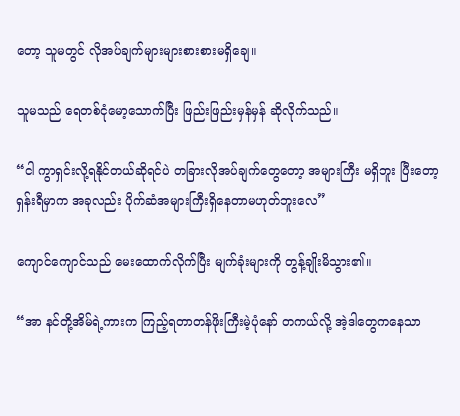တော့ သူမတွင် လိုအပ်ချက်များများစားစားမရှိချေ။

သူမသည် ရေတစ်ငုံမော့သောက်ပြီး ဖြည်းဖြည်းမှန်မှန် ဆိုလိုက်သည်။

“ငါ ကွာရှင်းလို့ရနိုင်တယ်ဆိုရင်ပဲ တခြားလိုအပ်ချက်တွေတော့ အများကြီး မရှိဘူး ပြီးတော့ ရှန်းရီမှာက အခုလည်း ပိုက်ဆံအများကြီးရှိနေတာမဟုတ်ဘူးလေ”

ကျောင်ကျောင်သည် မေးထောက်လိုက်ပြီး မျက်ခုံးများကို တွန့်ချိုးမိသွား၏။

“အာ နင်တို့အိမ်ရဲ့ကားက ကြည့်ရတာတန်ဖိုးကြီးမဲ့ပုံနော် တကယ်လို့ အဲ့ဒါတွေကနေသာ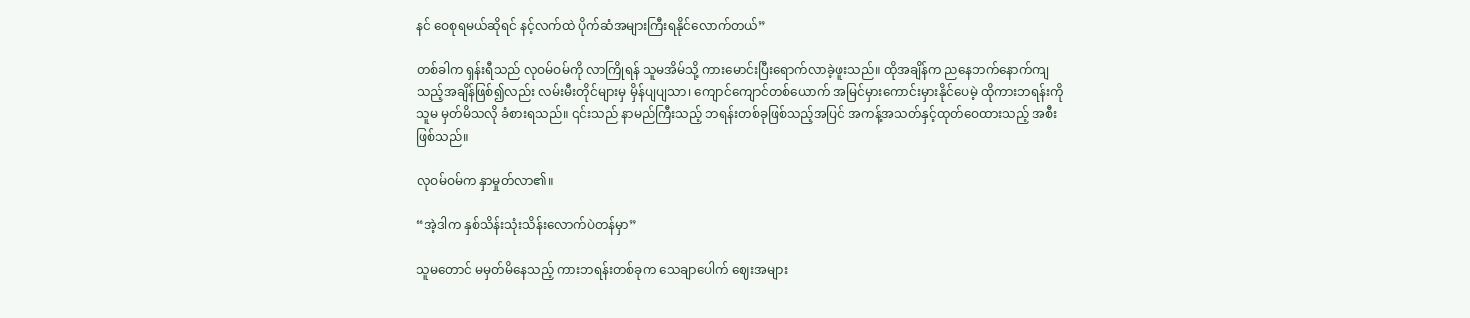နင် ဝေစုရမယ်ဆိုရင် နင့်လက်ထဲ ပိုက်ဆံအများကြီးရနိုင်လောက်တယ်”

တစ်ခါက ရှန်းရီသည် လုဝမ်ဝမ်ကို လာကြိုရန် သူမအိမ်သို့ ကားမောင်းပြီးရောက်လာခဲ့ဖူးသည်။ ထိုအချိန်က ညနေဘက်နောက်ကျသည့်အချိန်ဖြစ်၍လည်း လမ်းမီးတိုင်များမှ မှိန်ပျပျသာ၊ ကျောင်ကျောင်တစ်ယောက် အမြင်မှားကောင်းမှားနိုင်ပေမဲ့ ထိုကားဘရန်းကို သူမ မှတ်မိသလို ခံစားရသည်။ ၎င်းသည် နာမည်ကြီးသည့် ဘရန်းတစ်ခုဖြစ်သည့်အပြင် အကန့်အသတ်နှင့်ထုတ်ဝေထားသည့် အစီး ဖြစ်သည်။

လုဝမ်ဝမ်က နှာမှုတ်လာ၏။

“အဲ့ဒါက နှစ်သိန်းသုံးသိန်းလောက်ပဲတန်မှာ”

သူမတောင် မမှတ်မိနေသည့် ကားဘရန်းတစ်ခုက သေချာပေါက် ဈေးအများ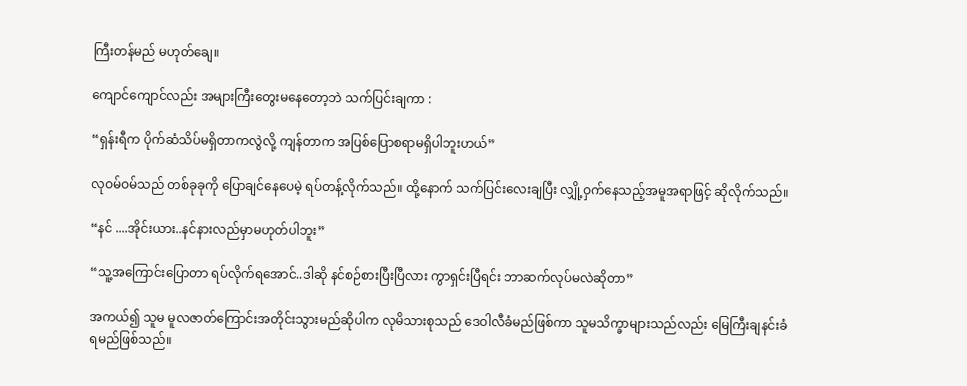ကြီးတန်မည် မဟုတ်ချေ။

ကျောင်ကျောင်လည်း အများကြီးတွေးမနေတော့ဘဲ သက်ပြင်းချကာ :

“ရှန်းရီက ပိုက်ဆံသိပ်မရှိတာကလွဲလို့ ကျန်တာက အပြစ်ပြောစရာမရှိပါဘူးဟယ်”

လုဝမ်ဝမ်သည် တစ်ခုခုကို ပြောချင်နေပေမဲ့ ရပ်တန့်လိုက်သည်။ ထို့‌နောက် သက်ပြင်းလေးချပြီး လျှို့ဝှက်နေသည့်အမူအရာဖြင့် ဆိုလိုက်သည်။

“နင် ....အိုင်းယား..နင်နားလည်မှာမဟုတ်ပါဘူး”

“သူ့အကြောင်းပြောတာ ရပ်လိုက်ရအောင်..ဒါဆို နင်စဉ်စားပြီးပြီလား ကွာရှင်းပြီရင်း ဘာဆက်လုပ်မလဲဆိုတာ”

အကယ်၍ သူမ မူလဇာတ်ကြောင်းအတိုင်းသွားမည်ဆိုပါက လုမိသားစုသည် ဒေဝါလီခံမည်ဖြစ်ကာ သူမသိက္ခာများသည်လည်း မြေကြီးချနင်းခံရမည်ဖြစ်သည်။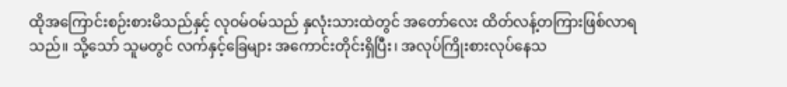ထိုအကြောင်းစဉ်းစားမိသည်နှင့် လုဝမ်ဝမ်သည် နှလုံးသားထဲတွင် အတော်လေး ထိတ်လန့်တကြားဖြစ်လာရသည်။ သို့သော် သူမတွင် လက်နှင့်ခြေများ အကောင်းတိုင်းရှိပြီး၊ အလုပ်ကြိုးစားလုပ်နေသ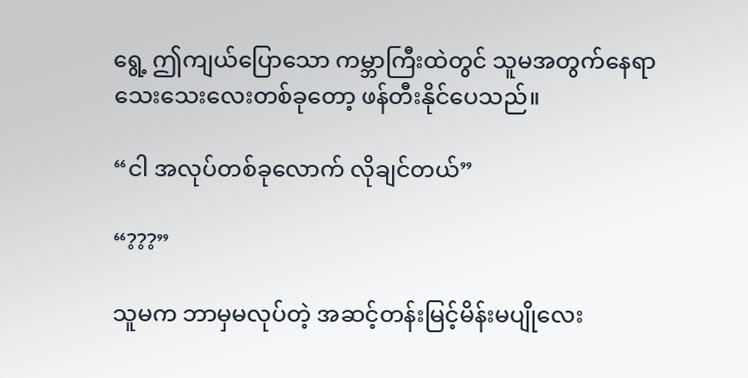ရွေ့ ဤကျယ်ပြောသော ကမ္ဘာကြီးထဲတွင် သူမအတွက်နေရာသေးသေးလေးတစ်ခုတော့ ဖန်တီးနိုင်ပေသည်။

“ငါ အလုပ်တစ်ခုလောက် လိုချင်တယ်”

“???”

သူမက ဘာမှမလုပ်တဲ့ အဆင့်တန်းမြင့်မိန်းမပျိုလေး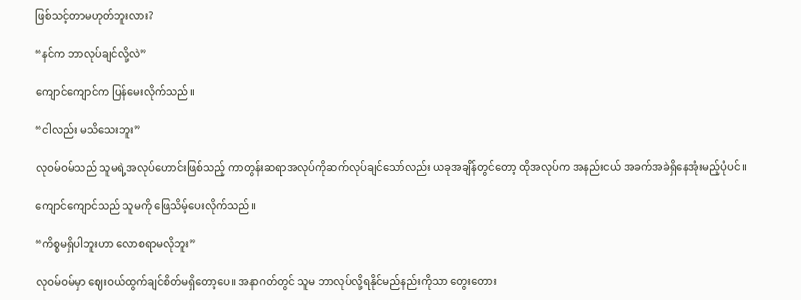ဖြစ်သင့်တာမဟုတ်ဘူးလား?

“နင်က ဘာလုပ်ချင်လို့လဲ”

ကျောင်ကျောင်က ပြန်မေးလိုက်သည်။

“ငါလည်း မသိသေးဘူး”

လုဝမ်ဝမ်သည် သူမရဲ့အလုပ်ဟောင်းဖြစ်သည့် ကာတွန်းဆရာအလုပ်ကိုဆက်လုပ်ချင်သော်လည်း ယခုအချိန်တွင်တော့ ထိုအလုပ်က အနည်းငယ် အခက်အခဲရှိနေအုံးမည့်ပုံပင်။

ကျောင်ကျောင်သည် သူမကို ဖြေသိမ့်ပေးလိုက်သည်။

“ကိစ္စမရှိပါဘူးဟာ လောစရာမလိုဘူး”

လုဝမ်ဝမ်မှာ ဈေးဝယ်ထွက်ချင်စိတ်မရှိတော့‌ပေ။ အနာဂတ်တွင် သူမ ဘာလုပ်လို့ရနိုင်မည်နည်းကိုသာ တွေးတေား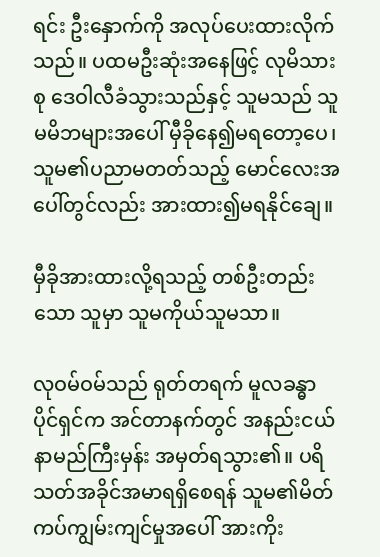ရင်း ဦးနှောက်ကို အလုပ်ပေးထားလိုက်သည်။ ပထမဦးဆုံးအနေဖြင့် လုမိသားစု ဒေဝါလီခံသွားသည်နှင့် သူမသည် သူမမိဘများအပေါ် မှီခိုနေ၍မရတော့ပေ၊ သူမ၏ပညာမတတ်သည့် မောင်လေးအပေါ်တွင်လည်း အားထား၍မရနိုင်ချေ။

မှီခိုအားထားလို့ရသည့် တစ်ဦးတည်းသော သူမှာ သူမကိုယ်သူမသာ။

လုဝမ်ဝမ်သည် ရုတ်တရက် မူလခန္ဓာပိုင်ရှင်က အင်တာနက်တွင် အနည်းငယ် နာမည်ကြီးမှန်း အမှတ်ရသွား၏။ ပရိသတ်အခိုင်အမာရရှိစေရန် သူမ၏မိတ်ကပ်ကျွမ်းကျင်မှုအပေါ် အားကိုး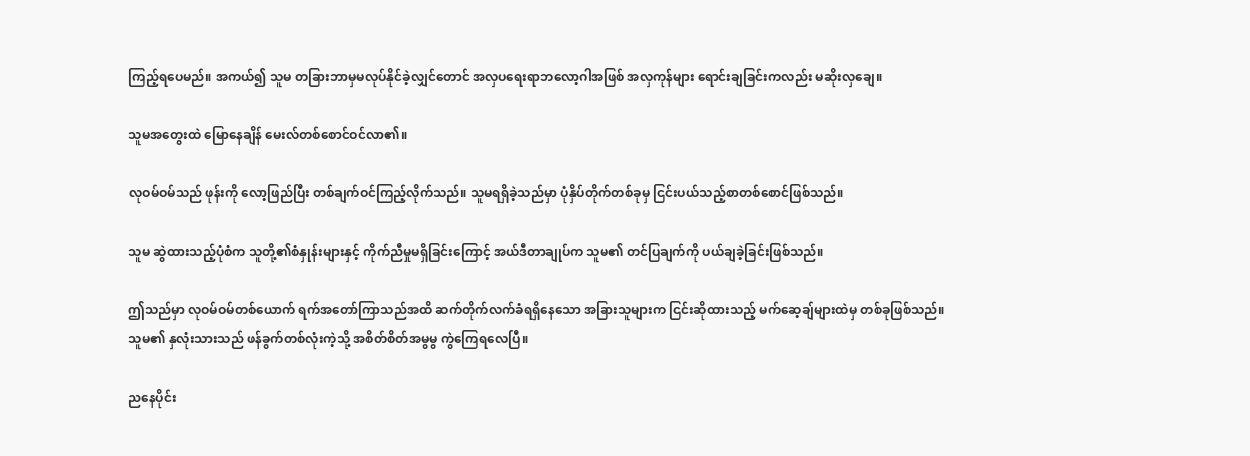ကြည့်ရပေမည်။ အကယ်၍ သူမ တခြားဘာမှမလုပ်နိုင်ခဲ့လျှင်တောင် အလှပရေးရာဘလော့ဂါအဖြစ် အလှကုန်များ ရောင်းချခြင်းကလည်း မဆိုးလှချေ။

သူမအတွေးထဲ မြောနေချိန် မေးလ်တစ်စောင်ဝင်လာ၏။

လုဝမ်ဝမ်သည် ဖုန်းကို လော့ဖြည်ပြီး တစ်ချက်ဝင်ကြည့်လိုက်သည်။ သူမရရှိခဲ့သည်မှာ ပုံနှိပ်တိုက်တစ်ခုမှ ငြင်းပယ်သည့်စာတစ်စောင်ဖြစ်သည်။

သူမ ဆွဲထားသည့်ပုံစံက သူတို့၏စံနှုန်းများနှင့် ကိုက်ညီမှုမရှိခြင်းကြောင့် အယ်ဒီတာချုပ်က သူမ၏ တင်ပြချက်ကို ပယ်ချခဲ့ခြင်းဖြစ်သည်။

ဤသည်မှာ လုဝမ်ဝမ်တစ်ယောက် ရက်အတော်ကြာသည်အထိ ဆက်တိုက်လက်ခံရရှိနေသော အခြားသူများက ငြင်းဆိုထားသည့် မက်ဆေ့ချ်များထဲမှ တစ်ခုဖြစ်သည်။ သူမ၏ နှလုံးသားသည် ဖန်ခွက်တစ်လုံးကဲ့သို့ အစိတ်စိတ်အမွမွ ကွဲကြေရလေပြီ။

ညနေပိုင်း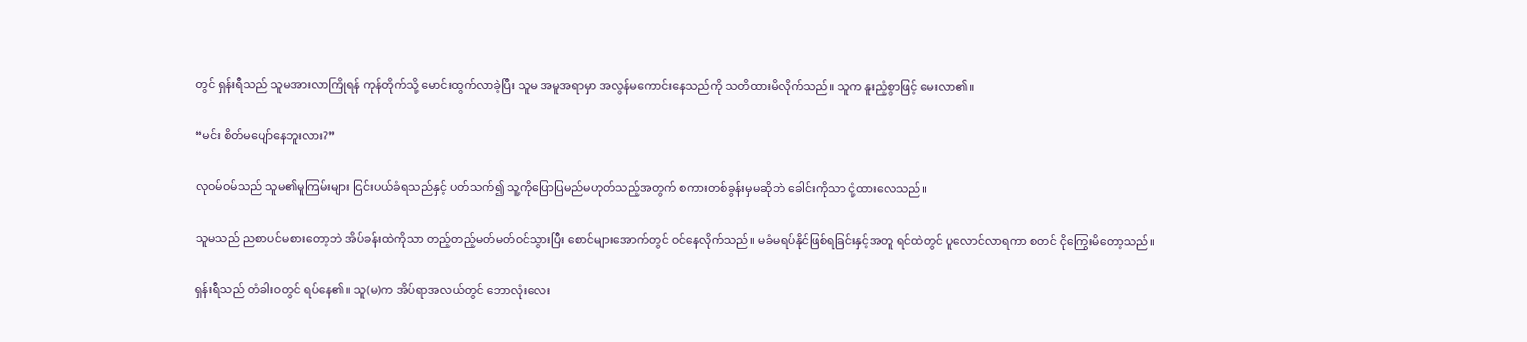တွင် ရှန်းရီသည် သူမအားလာကြိုရန် ကုန်တိုက်သို့ မောင်းထွက်လာခဲ့ပြီး သူမ အမူအရာမှာ အလွန်မကောင်းနေသည်ကို သတိထားမိလိုက်သည်။ သူက နူးညံ့စွာဖြင့် မေးလာ၏။

“မင်း စိတ်မပျော်နေဘူးလား?”

လုဝမ်ဝမ်သည် သူမ၏မူကြမ်းများ ငြင်းပယ်ခံရသည်နှင့် ပတ်သက်၍ သူ့ကိုပြောပြမည်မဟုတ်သည့်အတွက် စကားတစ်ခွန်းမှမဆိုဘဲ ခေါင်းကိုသာ ငုံ့ထားလေသည်။

သူမသည် ညစာပင်မစားတော့ဘဲ အိပ်ခန်းထဲကိုသာ တည့်တည့်မတ်မတ်ဝင်သွားပြီး စောင်များအောက်တွင် ဝင်နေလိုက်သည်။ မခံမရပ်နိုင်ဖြစ်ရခြင်းနှင့်အတူ ရင်ထဲတွင် ပူလောင်လာရကာ စတင် ငိုကြွေးမိတော့သည်။

ရှန်းရီသည် တံခါးဝတွင် ရပ်နေ၏။ သူ(မ)က အိပ်ရာအလယ်တွင် ဘောလုံးလေး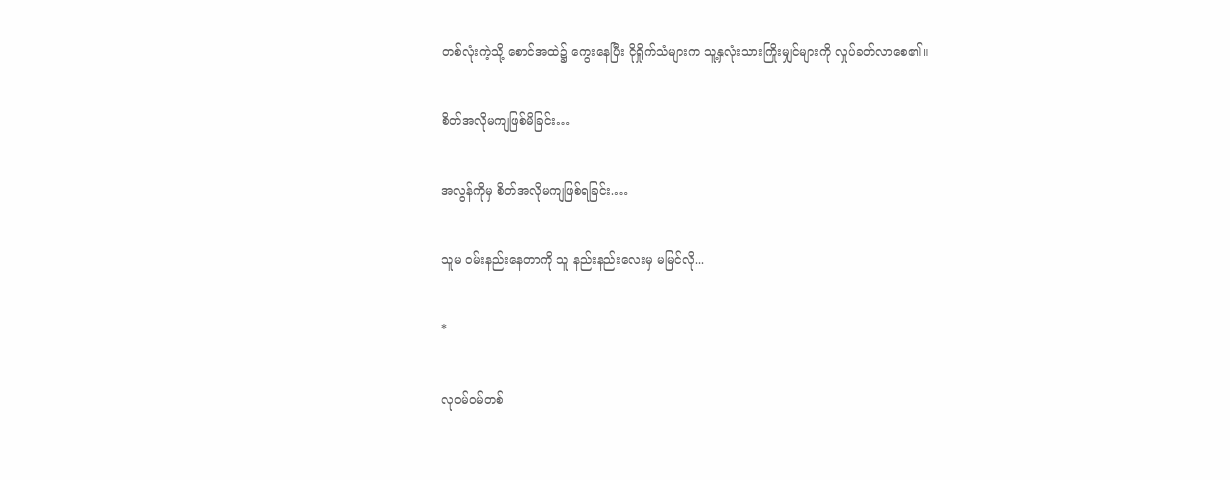တစ်လုံးကဲ့သို့ စောင်အထဲ၌ ကွေးနေပြီး ငိုရှိုက်သံများက သူ့နှလုံးသားကြိုးမျှင်များကို လှုပ်ခတ်လာစေ၏။

စိတ်အလိုမကျဖြစ်မိခြင်း…

အလွန်ကိုမှ စိတ်အလိုမကျဖြစ်ရခြင်း.…

သူမ ဝမ်းနည်းနေတာကို သူ နည်းနည်းလေးမှ မမြင်လို...

*

လုဝမ်ဝမ်တစ်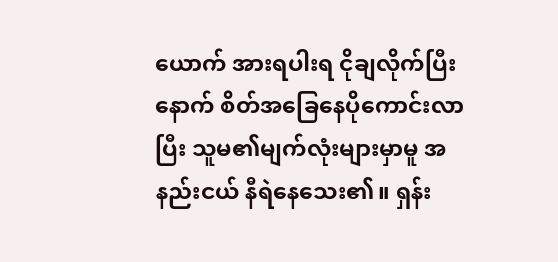ယောက် အားရပါးရ ငိုချလိုက်ပြီးနောက် စိတ်အခြေနေပိုကောင်းလာပြီး သူမ၏မျက်လုံးများမှာမူ အနည်းငယ် နီရဲနေသေး၏။ ရှန်း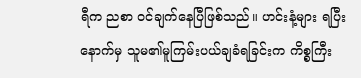ရီက ညစာ ဝင်ချက်နေပြီဖြစ်သည်။ ဟင်းနံ့များ ရပြီးနောက်မှ သူမ၏မူကြမ်းပယ်ချခံရခြင်းက ကိစ္စကြီး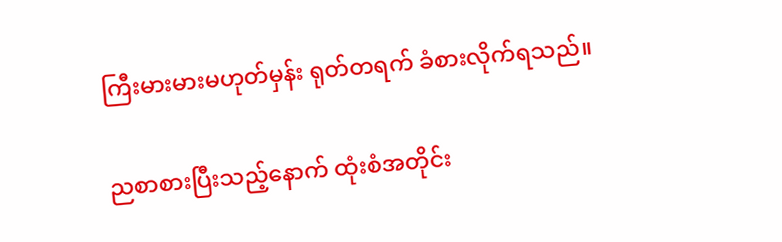ကြီးမားမားမဟုတ်မှန်း ရုတ်တရက် ခံစားလိုက်ရသည်။

ညစာစားပြီးသည့်နောက် ထုံးစံအတိုင်း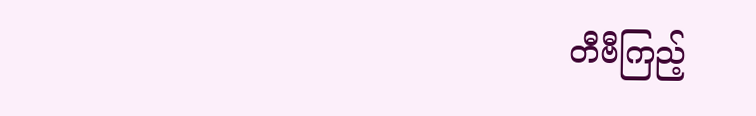တီဗီကြည့်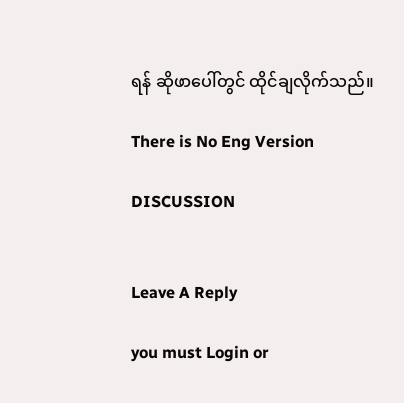ရန် ဆိုဖာပေါ်တွင် ထိုင်ချလိုက်သည်။

There is No Eng Version

DISCUSSION


Leave A Reply

you must Login or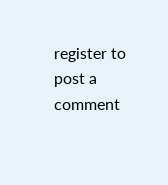register to post a comment